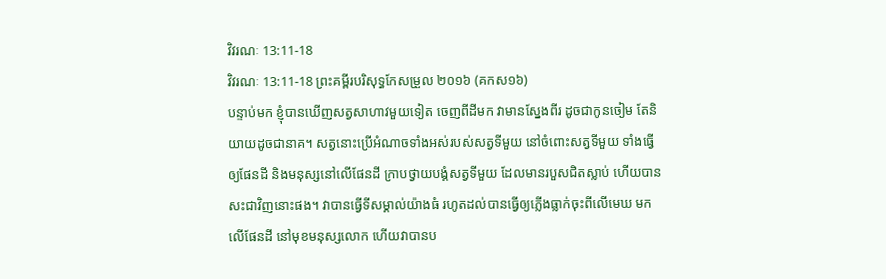វិវរណៈ 13:11-18
វិវរណៈ 13:11-18 ព្រះគម្ពីរបរិសុទ្ធកែសម្រួល ២០១៦ (គកស១៦)
បន្ទាប់មក ខ្ញុំបានឃើញសត្វសាហាវមួយទៀត ចេញពីដីមក វាមានស្នែងពីរ ដូចជាកូនចៀម តែនិយាយដូចជានាគ។ សត្វនោះប្រើអំណាចទាំងអស់របស់សត្វទីមួយ នៅចំពោះសត្វទីមួយ ទាំងធ្វើឲ្យផែនដី និងមនុស្សនៅលើផែនដី ក្រាបថ្វាយបង្គំសត្វទីមួយ ដែលមានរបួសជិតស្លាប់ ហើយបានសះជាវិញនោះផង។ វាបានធ្វើទីសម្គាល់យ៉ាងធំ រហូតដល់បានធ្វើឲ្យភ្លើងធ្លាក់ចុះពីលើមេឃ មកលើផែនដី នៅមុខមនុស្សលោក ហើយវាបានប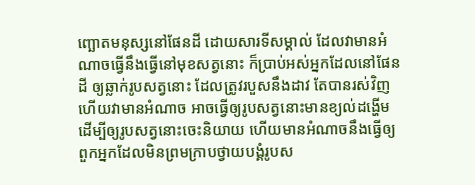ញ្ឆោតមនុស្សនៅផែនដី ដោយសារទីសម្គាល់ ដែលវាមានអំណាចធ្វើនឹងធ្វើនៅមុខសត្វនោះ ក៏ប្រាប់អស់អ្នកដែលនៅផែនដី ឲ្យឆ្លាក់រូបសត្វនោះ ដែលត្រូវរបួសនឹងដាវ តែបានរស់វិញ ហើយវាមានអំណាច អាចធ្វើឲ្យរូបសត្វនោះមានខ្យល់ដង្ហើម ដើម្បីឲ្យរូបសត្វនោះចេះនិយាយ ហើយមានអំណាចនឹងធ្វើឲ្យពួកអ្នកដែលមិនព្រមក្រាបថ្វាយបង្គំរូបស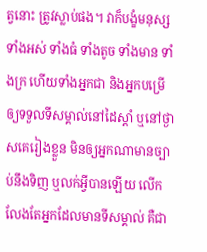ត្វនោះ ត្រូវស្លាប់ផង។ វាក៏បង្ខំមនុស្សទាំងអស់ ទាំងធំ ទាំងតូច ទាំងមាន ទាំងក្រ ហើយទាំងអ្នកជា និងអ្នកបម្រើ ឲ្យទទួលទីសម្គាល់នៅដៃស្តាំ ឬនៅថ្ងាសគេរៀងខ្លួន មិនឲ្យអ្នកណាមានច្បាប់នឹងទិញ ឬលក់អ្វីបានឡើយ លើកលែងតែអ្នកដែលមានទីសម្គាល់ គឺជា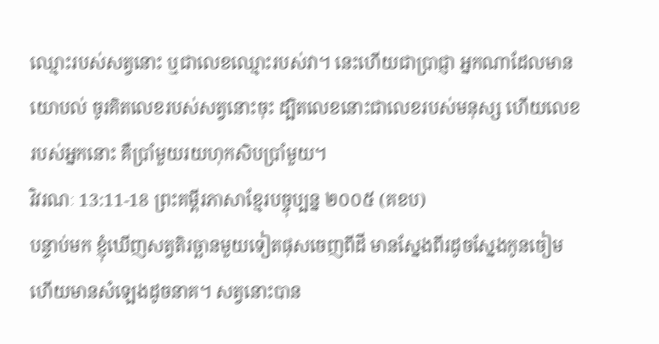ឈ្មោះរបស់សត្វនោះ ឬជាលេខឈ្មោះរបស់វា។ នេះហើយជាប្រាជ្ញា អ្នកណាដែលមានយោបល់ ចូរគិតលេខរបស់សត្វនោះចុះ ដ្បិតលេខនោះជាលេខរបស់មនុស្ស ហើយលេខរបស់អ្នកនោះ គឺប្រាំមួយរយហុកសិបប្រាំមួយ។
វិវរណៈ 13:11-18 ព្រះគម្ពីរភាសាខ្មែរបច្ចុប្បន្ន ២០០៥ (គខប)
បន្ទាប់មក ខ្ញុំឃើញសត្វតិរច្ឆានមួយទៀតផុសចេញពីដី មានស្នែងពីរដូចស្នែងកូនចៀម ហើយមានសំឡេងដូចនាគ។ សត្វនោះបាន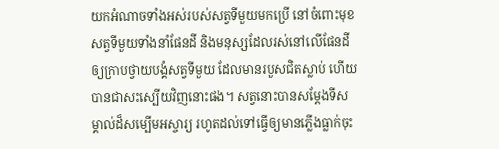យកអំណាចទាំងអស់របស់សត្វទីមួយមកប្រើ នៅចំពោះមុខសត្វទីមួយទាំងនាំផែនដី និងមនុស្សដែលរស់នៅលើផែនដីឲ្យក្រាបថ្វាយបង្គំសត្វទីមួយ ដែលមានរបួសជិតស្លាប់ ហើយបានជាសះស្បើយវិញនោះផង។ សត្វនោះបានសម្តែងទីសម្គាល់ដ៏សម្បើមអស្ចារ្យ រហូតដល់ទៅធ្វើឲ្យមានភ្លើងធ្លាក់ចុះ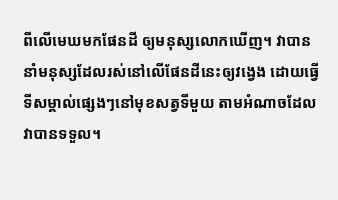ពីលើមេឃមកផែនដី ឲ្យមនុស្សលោកឃើញ។ វាបាននាំមនុស្សដែលរស់នៅលើផែនដីនេះឲ្យវង្វេង ដោយធ្វើទីសម្គាល់ផ្សេងៗនៅមុខសត្វទីមួយ តាមអំណាចដែលវាបានទទួល។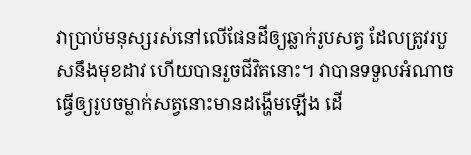វាប្រាប់មនុស្សរស់នៅលើផែនដីឲ្យឆ្លាក់រូបសត្វ ដែលត្រូវរបួសនឹងមុខដាវ ហើយបានរួចជីវិតនោះ។ វាបានទទួលអំណាចធ្វើឲ្យរូបចម្លាក់សត្វនោះមានដង្ហើមឡើង ដើ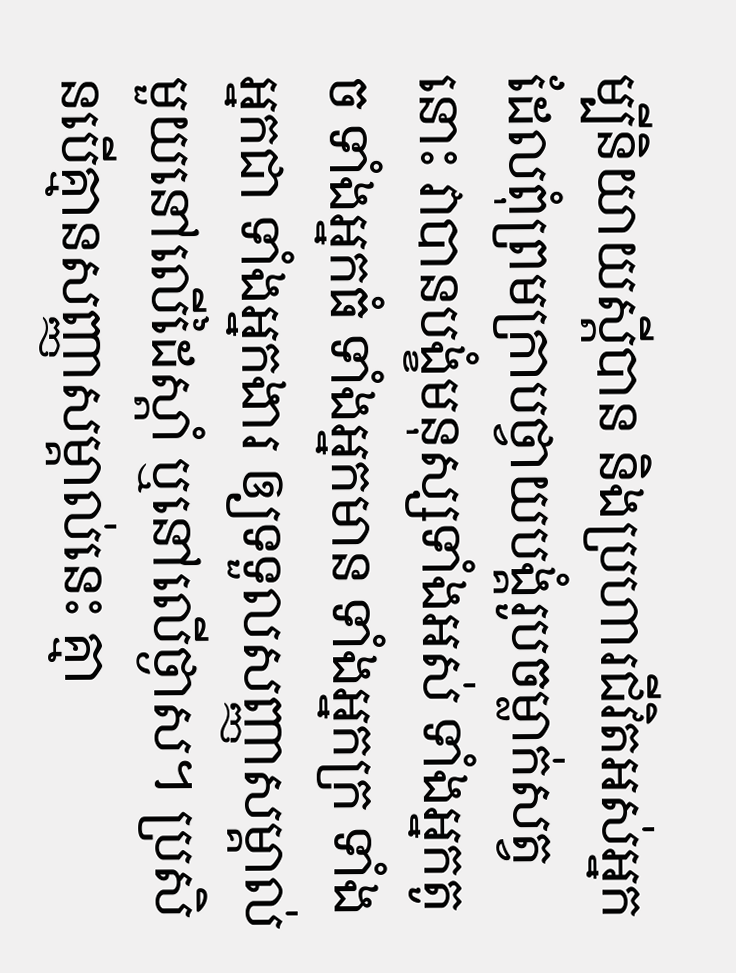ម្បីនិយាយស្ដីបាន និងប្រហារជីវិតអស់អ្នកដែលពុំព្រមក្រាបថ្វាយបង្គំរូបចម្លាក់សត្វនោះ វាបានបង្ខំមនុស្សទាំងអស់ ទាំងអ្នកតូច ទាំងអ្នកធំ ទាំងអ្នកមាន ទាំងអ្នកក្រ ទាំងអ្នកជា ទាំងអ្នកងារ ឲ្យទទួលសញ្ញាសម្គាល់មួយនៅលើដៃស្ដាំ ឬនៅលើថ្ងាស។ ប្រសិនបើគ្មានសញ្ញាសម្គាល់នេះ គ្មា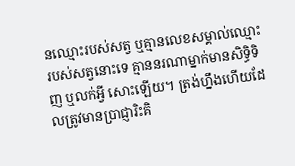នឈ្មោះរបស់សត្វ ឬគ្មានលេខសម្គាល់ឈ្មោះរបស់សត្វនោះទេ គ្មាននរណាម្នាក់មានសិទ្ធិទិញ ឬលក់អ្វី សោះឡើយ។ ត្រង់ហ្នឹងហើយដែលត្រូវមានប្រាជ្ញារិះគិ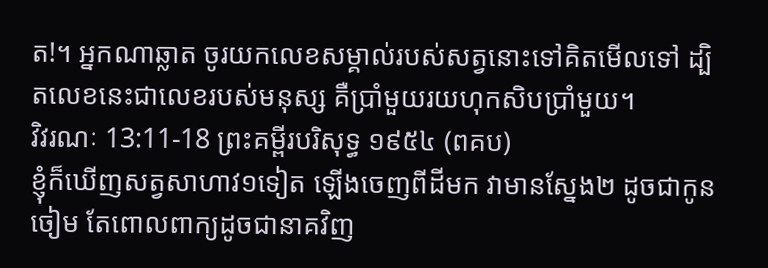ត!។ អ្នកណាឆ្លាត ចូរយកលេខសម្គាល់របស់សត្វនោះទៅគិតមើលទៅ ដ្បិតលេខនេះជាលេខរបស់មនុស្ស គឺប្រាំមួយរយហុកសិបប្រាំមួយ។
វិវរណៈ 13:11-18 ព្រះគម្ពីរបរិសុទ្ធ ១៩៥៤ (ពគប)
ខ្ញុំក៏ឃើញសត្វសាហាវ១ទៀត ឡើងចេញពីដីមក វាមានស្នែង២ ដូចជាកូនចៀម តែពោលពាក្យដូចជានាគវិញ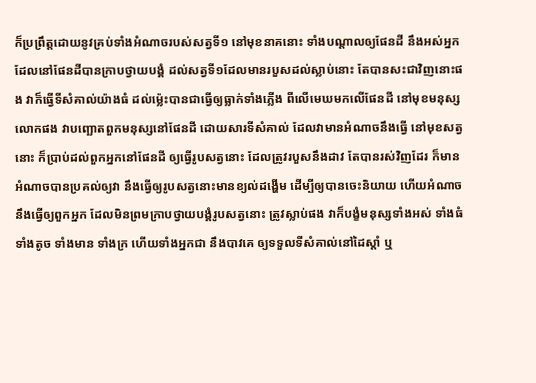ក៏ប្រព្រឹត្តដោយនូវគ្រប់ទាំងអំណាចរបស់សត្វទី១ នៅមុខនាគនោះ ទាំងបណ្តាលឲ្យផែនដី នឹងអស់អ្នកដែលនៅផែនដីបានក្រាបថ្វាយបង្គំ ដល់សត្វទី១ដែលមានរបួសដល់ស្លាប់នោះ តែបានសះជាវិញនោះផង វាក៏ធ្វើទីសំគាល់យ៉ាងធំ ដល់ម៉្លេះបានជាធ្វើឲ្យធ្លាក់ទាំងភ្លើង ពីលើមេឃមកលើផែនដី នៅមុខមនុស្សលោកផង វាបញ្ឆោតពួកមនុស្សនៅផែនដី ដោយសារទីសំគាល់ ដែលវាមានអំណាចនឹងធ្វើ នៅមុខសត្វនោះ ក៏ប្រាប់ដល់ពួកអ្នកនៅផែនដី ឲ្យធ្វើរូបសត្វនោះ ដែលត្រូវរបួសនឹងដាវ តែបានរស់វិញដែរ ក៏មានអំណាចបានប្រគល់ឲ្យវា នឹងធ្វើឲ្យរូបសត្វនោះមានខ្យល់ដង្ហើម ដើម្បីឲ្យបានចេះនិយាយ ហើយអំណាចនឹងធ្វើឲ្យពួកអ្នក ដែលមិនព្រមក្រាបថ្វាយបង្គំរូបសត្វនោះ ត្រូវស្លាប់ផង វាក៏បង្ខំមនុស្សទាំងអស់ ទាំងធំ ទាំងតូច ទាំងមាន ទាំងក្រ ហើយទាំងអ្នកជា នឹងបាវគេ ឲ្យទទួលទីសំគាល់នៅដៃស្តាំ ឬ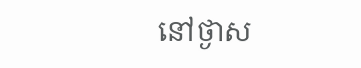នៅថ្ងាស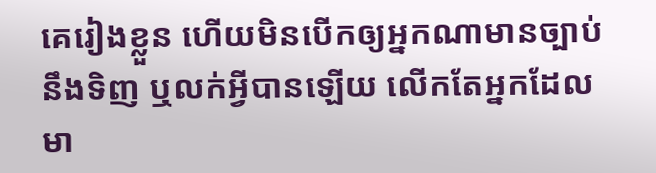គេរៀងខ្លួន ហើយមិនបើកឲ្យអ្នកណាមានច្បាប់នឹងទិញ ឬលក់អ្វីបានឡើយ លើកតែអ្នកដែលមា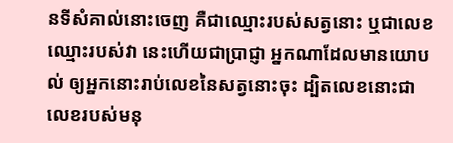នទីសំគាល់នោះចេញ គឺជាឈ្មោះរបស់សត្វនោះ ឬជាលេខឈ្មោះរបស់វា នេះហើយជាប្រាជ្ញា អ្នកណាដែលមានយោបល់ ឲ្យអ្នកនោះរាប់លេខនៃសត្វនោះចុះ ដ្បិតលេខនោះជាលេខរបស់មនុ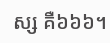ស្ស គឺ៦៦៦។